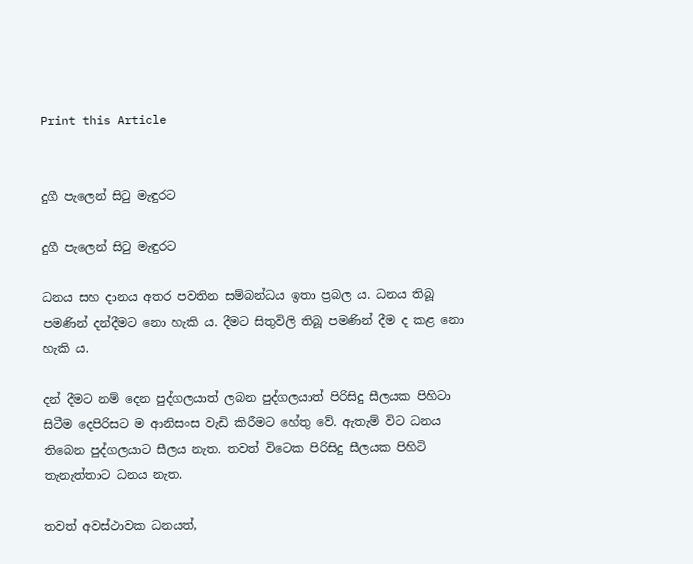Print this Article


දුගී පැලෙන් සිටු මැඳුරට

දුගී පැලෙන් සිටු මැඳුරට

ධනය සහ දානය අතර පවතින සම්බන්ධය ඉතා ප්‍රබල ය. ධනය තිබූ පමණින් දන්දීමට නො හැකි ය. දීමට සිතුවිලි තිබූ පමණින් දීම ද කළ නො හැකි ය.

දන් දීමට නම් දෙන පුද්ගලයාත් ලබන පුද්ගලයාත් පිරිසිදු සීලයක පිහිටා සිටීම දෙපිරිසට ම ආනිසංස වැඩි කිරීමට හේතු වේ. ඇතැම් විට ධනය තිබෙන පුද්ගලයාට සීලය නැත. තවත් විටෙක පිරිසිදු සීලයක පිහිටි තැනැත්තාට ධනය නැත.

තවත් අවස්ථාවක ධනයත්,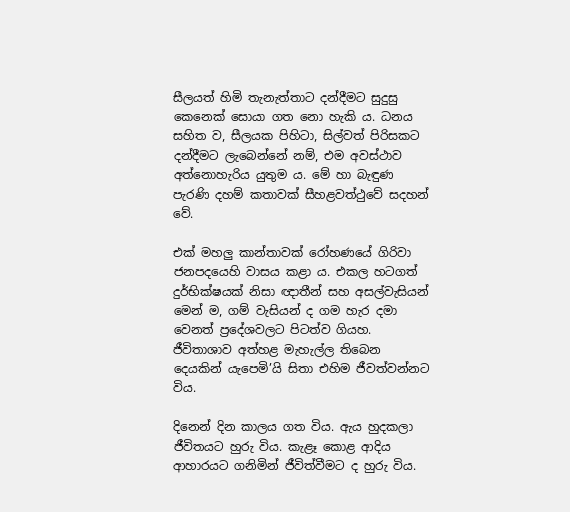සීලයත් හිමි තැනැත්තාට දන්දීමට සුදුසු කෙනෙක් සොයා ගත නො හැකි ය. ධනය සහිත ව, සීලයක පිහිටා, සිල්වත් පිරිසකට දන්දීමට ලැබෙන්නේ නම්, එම අවස්ථාව අත්නොහැරිය යුතුම ය. මේ හා බැඳුණ පැරණි දහම් කතාවක් සීහළවත්ථුවේ සදහන් වේ.

එක් මහලු කාන්තාවක් රෝහණයේ ගිරිවා ජනපදයෙහි වාසය කළා ය. එකල හටගත් දුර්භික්ෂයක් නිසා ඥාතීන් සහ අසල්වැසියන් මෙන් ම, ගම් වැසියන් ද ගම හැර දමා වෙනත් ප්‍රදේශවලට පිටත්ව ගියහ. ජීවිතාශාව අත්හළ මැහැල්ල තිබෙන දෙයකින් යැපෙමි’යි සිතා එහිම ජීවත්වන්නට විය.

දිනෙන් දින කාලය ගත විය. ඇය හුදකලා ජීවිතයට හුරු විය. කැළෑ කොළ ආදිය ආහාරයට ගනිමින් ජීවිත්වීමට ද හුරු විය.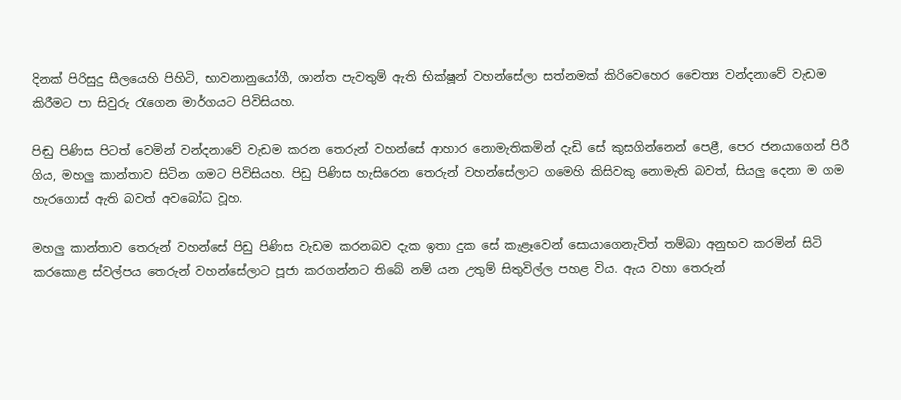දිනක් පිරිසුදු සීලයෙහි පිහිටි, භාවනානුයෝගී, ශාන්ත පැවතුම් ඇති භික්ෂූන් වහන්සේලා සත්නමක් කිරිවෙහෙර චෛත්‍ය වන්දනාවේ වැඩම කිරීමට පා සිවුරු රැගෙන මාර්ගයට පිවිසියහ.

පිඬු පිණිස පිටත් වෙමින් වන්දනාවේ වැඩම කරන තෙරුන් වහන්සේ ආහාර නොමැතිකමින් දැඩි සේ කුසගින්නෙන් පෙළී, පෙර ජනයාගෙන් පිරී ගිය, මහලු කාන්තාව සිටින ගමට පිවිසියහ. පිඩු පිණිස හැසිරෙන තෙරුන් වහන්සේලාට ගමෙහි කිසිවකු නොමැති බවත්, සියලු දෙනා ම ගම හැරගොස් ඇති බවත් අවබෝධ වූහ.

මහලු කාන්තාව තෙරුන් වහන්සේ පිඩු පිණිස වැඩම කරනබව දැක ඉතා දුක සේ කැළෑවෙන් සොයාගෙනැවිත් තම්බා අනුභව කරමින් සිටි කරකොළ ස්වල්පය තෙරුන් වහන්සේලාට පූජා කරගන්නට තිබේ නම් යන උතුම් සිතුවිල්ල පහළ විය. ඇය වහා තෙරුන්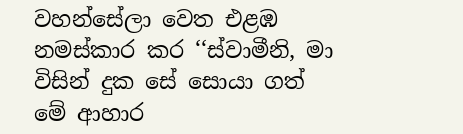වහන්සේලා වෙත එළඹ නමස්කාර කර ‘‘ස්වාමීනි, මා විසින් දුක සේ සොයා ගත් මේ ආහාර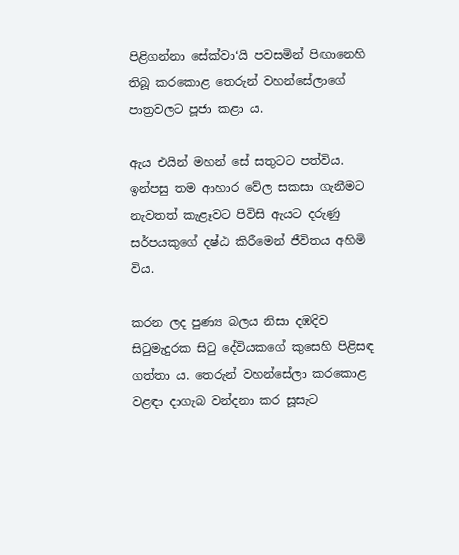පිළිගන්නා සේක්වා‘යි පවසමින් පිඟානෙහි තිබූ කරකොළ තෙරුන් වහන්සේලාගේ පාත්‍රවලට පූජා කළා ය.

ඇය එයින් මහන් සේ සතුටට පත්විය. ඉන්පසු තම ආහාර වේල සකසා ගැනීමට නැවතත් කැළෑවට පිවිසි ඇයට දරුණු සර්පයකුගේ දෂ්ඨ කිරීමෙන් ජීවිතය අහිමි විය.

කරන ලද පුණ්‍ය බලය නිසා දඹදිව සිටුමැදුරක සිටු දේවියකගේ කුසෙහි පිළිසඳ ගත්තා ය. තෙරුන් වහන්සේලා කරකොළ වළඳා දාගැබ වන්දනා කර සූසැට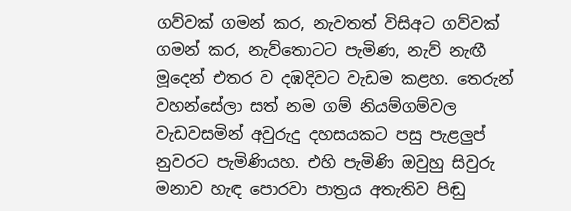ගව්වක් ගමන් කර, නැවතත් විසිඅට ගව්වක් ගමන් කර, නැව්තොටට පැමිණ, නැව් නැඟී මූදෙන් එතර ව දඹදිවට වැඩම කළහ. තෙරුන් වහන්සේලා සත් නම ගම් නියම්ගම්වල වැඩවසමින් අවුරුදු දහසයකට පසු පැළලුප් නුවරට පැමිණියහ. එහි පැමිණි ඔවුහු සිවුරු මනාව හැඳ පොරවා පාත්‍රය අතැතිව පිඬු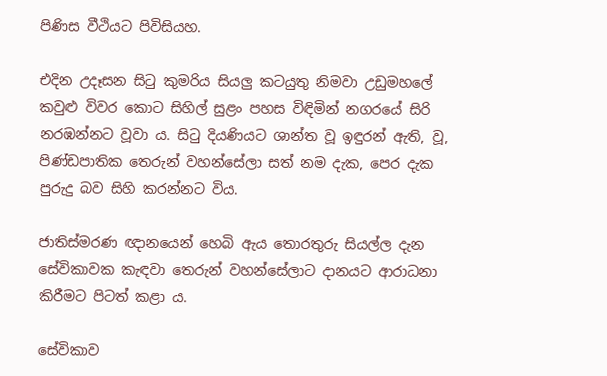පිණිස වීථියට පිවිසියහ.

එදින උදෑසන සිටු කුමරිය සියලු කටයුතු නිමවා උඩුමහලේ කවුළු විවර කොට සිහිල් සුළං පහස විඳිමින් නගරයේ සිරි නරඹන්නට වූවා ය. සිටු දියණියට ශාන්ත වූ ඉඳුරන් ඇති, වූ, පිණ්ඩපාතික තෙරුන් වහන්සේලා සත් නම දැක, පෙර දැක පුරුදු බව සිහි කරන්නට විය.

ජාතිස්මරණ ඥානයෙන් හෙබි ඇය තොරතුරු සියල්ල දැන සේවිකාවක කැඳවා තෙරුන් වහන්සේලාට දානයට ආරාධනා කිරීමට පිටත් කළා ය.

සේවිකාව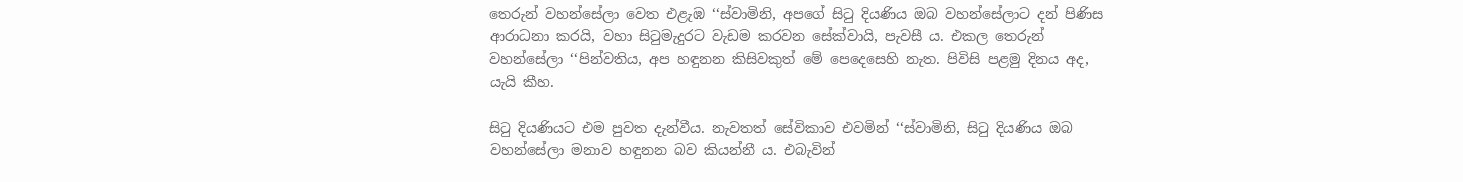තෙරුන් වහන්සේලා වෙත එළැඹ ‘‘ස්වාමිනි, අපගේ සිටු දියණිය ඔබ වහන්සේලාට දන් පිණිස ආරාධනා කරයි, වහා සිටුමැදුරට වැඩම කරවන සේක්වායි, පැවසී ය. එකල තෙරුන් වහන්සේලා ‘‘පින්වතිය, අප හඳුනන කිසිවකුත් මේ පෙදෙසෙහි නැත. පිවිසි පළමු දිනය අද, යැයි කීහ.

සිටු දියණියට එම පුවත දැන්වීය. නැවතත් සේවිකාව එවමින් ‘‘ස්වාමිනි, සිටු දියණිය ඔබ වහන්සේලා මනාව හඳුනන බව කියන්නී ය. එබැවින්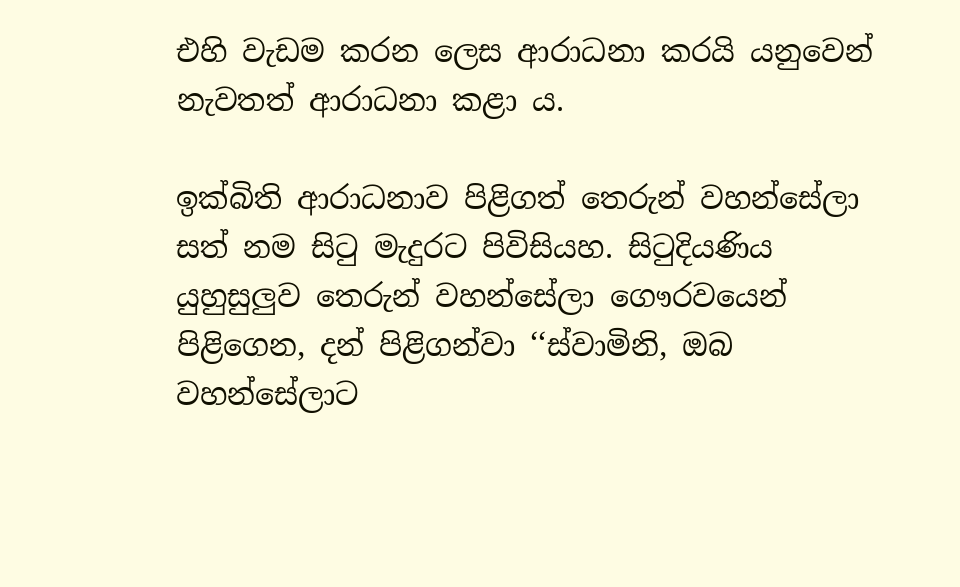එහි වැඩම කරන ලෙස ආරාධනා කරයි යනුවෙන් නැවතත් ආරාධනා කළා ය.

ඉක්බිති ආරාධනාව පිළිගත් තෙරුන් වහන්සේලා සත් නම සිටු මැදුරට පිවිසියහ. සිටුදියණිය යුහුසුලුව තෙරුන් වහන්සේලා ගෞරවයෙන් පිළිගෙන, දන් පිළිගන්වා ‘‘ස්වාමිනි, ඔබ වහන්සේලාට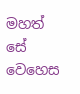මහත් සේ වෙහෙස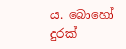ය. බොහෝ දුරක්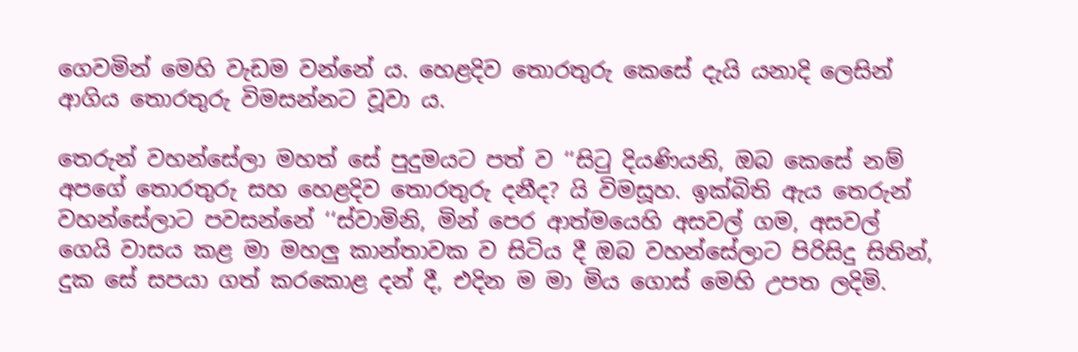ගෙවමින් මෙහි වැඩම වන්නේ ය. හෙළදිව තොරතුරු කෙසේ දැයි යනාදි ලෙසින් ආගිය තොරතුරු විමසන්නට වූවා ය.

තෙරුන් වහන්සේලා මහත් සේ පුදුමයට පත් ව ‘‘සිටු දියණියනි, ඔබ කෙසේ නම් අපගේ තොරතුරු සහ හෙළදිව තොරතුරු දනීද? යි විමසූහ. ඉක්බිති ඇය තෙරුන් වහන්සේලාට පවසන්නේ ‘‘ස්වාමිනි, මින් පෙර ආත්මයෙහි අසවල් ගම, අසවල් ගෙයි වාසය කළ මා මහලු කාන්තාවක ව සිටිය දී ඔබ වහන්සේලාට පිරිසිදු සිතින්, දුක සේ සපයා ගත් කරකොළ දන් දී, එදින ම මා මිය ගොස් මෙහි උපත ලදිමි.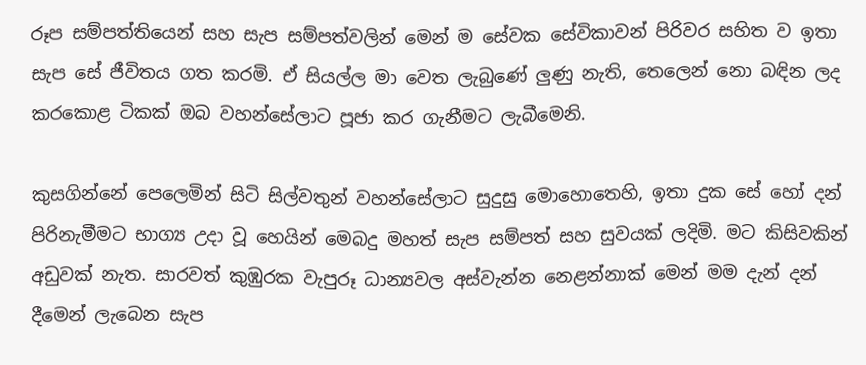රූප සම්පත්තියෙන් සහ සැප සම්පත්වලින් මෙන් ම සේවක සේවිකාවන් පිරිවර සහිත ව ඉතා සැප සේ ජීවිතය ගත කරමි. ඒ සියල්ල මා වෙත ලැබුණේ ලුණු නැති, තෙලෙන් නො බඳින ලද කරකොළ ටිකක් ඔබ වහන්සේලාට පූජා කර ගැනීමට ලැබීමෙනි.

කුසගින්නේ පෙලෙමින් සිටි සිල්වතුන් වහන්සේලාට සුදුසු මොහොතෙහි, ඉතා දුක සේ හෝ දන් පිරිනැමීමට භාග්‍ය උදා වූ හෙයින් මෙබදු මහත් සැප සම්පත් සහ සුවයක් ලදිමි. මට කිසිවකින් අඩුවක් නැත. සාරවත් කුඹුරක වැපුරූ ධාන්‍යවල අස්වැන්න නෙළන්නාක් මෙන් මම දැන් දන් දීමෙන් ලැබෙන සැප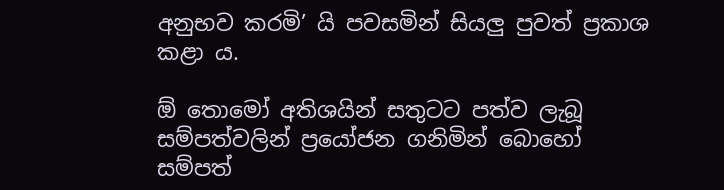අනුභව කරමි’ යි පවසමින් සියලු පුවත් ප්‍රකාශ කළා ය.

ඕ තොමෝ අතිශයින් සතුටට පත්ව ලැබූ සම්පත්වලින් ප්‍රයෝජන ගනිමින් බොහෝ සම්පත්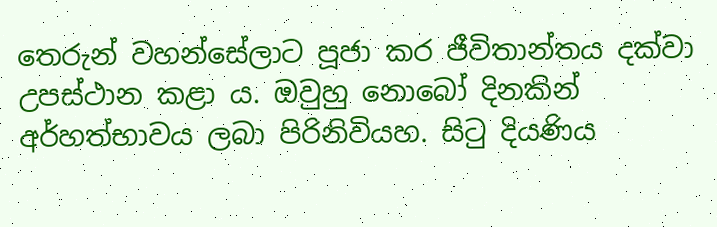තෙරුන් වහන්සේලාට පූජා කර ජීවිතාන්තය දක්වා උපස්ථාන කළා ය. ඔවුහු නොබෝ දිනකින් අර්හත්භාවය ලබා පිරිනිවියහ. සිටු දියණිය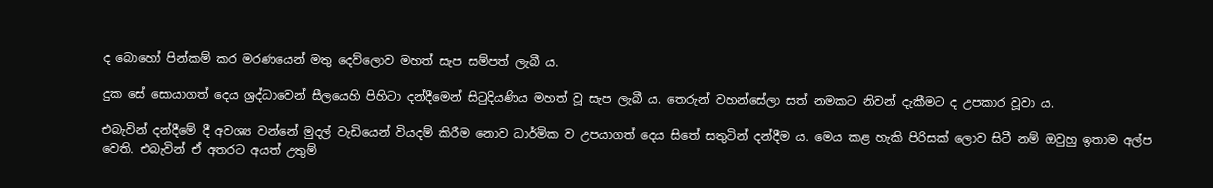ද බොහෝ පින්කම් කර මරණයෙන් මතු දෙව්ලොව මහත් සැප සම්පත් ලැබී ය.

දුක සේ සොයාගත් දෙය ශ්‍රද්ධාවෙන් සීලයෙහි පිහිටා දන්දීමෙන් සිටුදියණිය මහත් වූ සැප ලැබී ය. තෙරුන් වහන්සේලා සත් නමකට නිවන් දැකීමට ද උපකාර වූවා ය.

එබැවින් දන්දීමේ දී අවශ්‍ය වන්නේ මුදල් වැඩියෙන් වියදම් කිරීම නොව ධාර්මික ව උපයාගත් දෙය සිතේ සතුටින් දන්දීම ය. මෙය කළ හැකි පිරිසක් ලොව සිටී නම් ඔවුහු ඉතාම අල්ප වෙති. එබැවින් ඒ අතරට අයත් උතුම්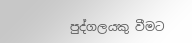පුද්ගලයකු වීමට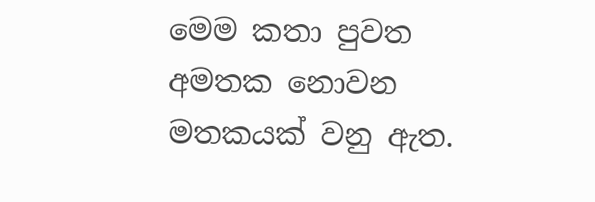මෙම කතා පුවත අමතක නොවන මතකයක් වනු ඇත.